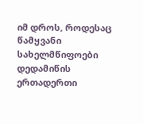იმ დროს, როდესაც წამყვანი სახელმწიფოები დედამიწის ერთადერთი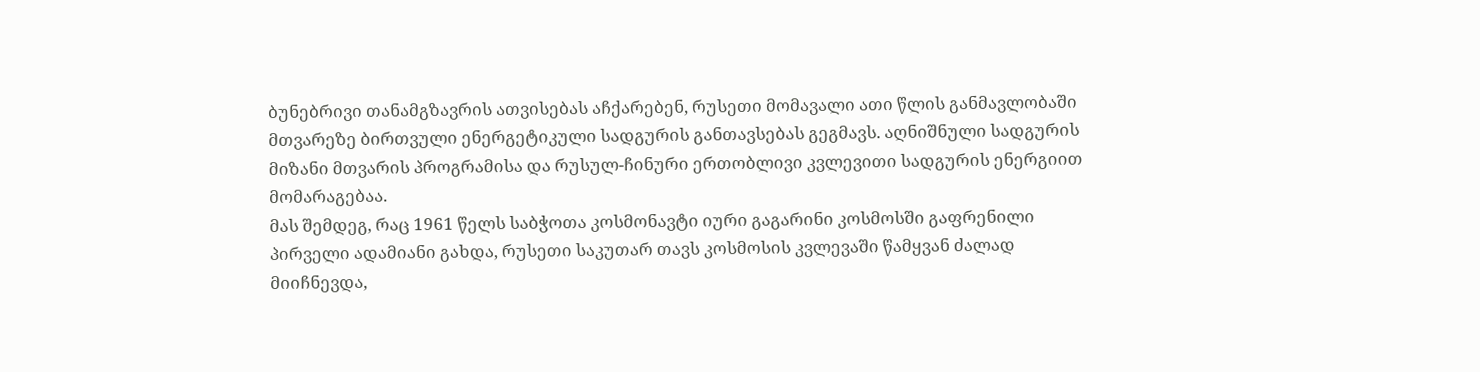ბუნებრივი თანამგზავრის ათვისებას აჩქარებენ, რუსეთი მომავალი ათი წლის განმავლობაში მთვარეზე ბირთვული ენერგეტიკული სადგურის განთავსებას გეგმავს. აღნიშნული სადგურის მიზანი მთვარის პროგრამისა და რუსულ-ჩინური ერთობლივი კვლევითი სადგურის ენერგიით მომარაგებაა.
მას შემდეგ, რაც 1961 წელს საბჭოთა კოსმონავტი იური გაგარინი კოსმოსში გაფრენილი პირველი ადამიანი გახდა, რუსეთი საკუთარ თავს კოსმოსის კვლევაში წამყვან ძალად მიიჩნევდა,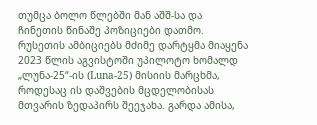თუმცა ბოლო წლებში მან აშშ-სა და ჩინეთის წინაშე პოზიციები დათმო.
რუსეთის ამბიციებს მძიმე დარტყმა მიაყენა 2023 წლის აგვისტოში უპილოტო ხომალდ „ლუნა-25“-ის (Luna-25) მისიის მარცხმა, როდესაც ის დაშვების მცდელობისას მთვარის ზედაპირს შეეჯახა. გარდა ამისა,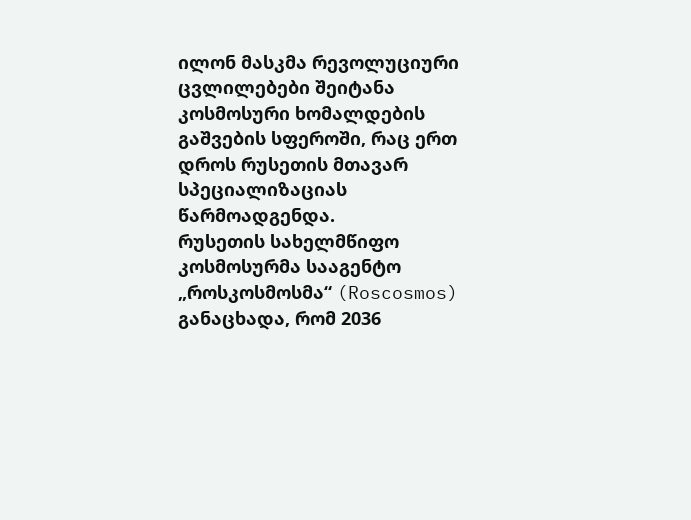ილონ მასკმა რევოლუციური ცვლილებები შეიტანა კოსმოსური ხომალდების გაშვების სფეროში, რაც ერთ დროს რუსეთის მთავარ სპეციალიზაციას წარმოადგენდა.
რუსეთის სახელმწიფო კოსმოსურმა სააგენტო „როსკოსმოსმა“ (Roscosmos) განაცხადა, რომ 2036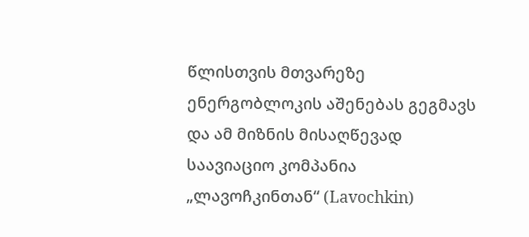წლისთვის მთვარეზე ენერგობლოკის აშენებას გეგმავს და ამ მიზნის მისაღწევად საავიაციო კომპანია „ლავოჩკინთან“ (Lavochkin)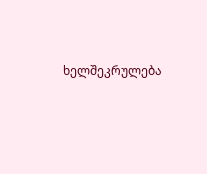ხელშეკრულება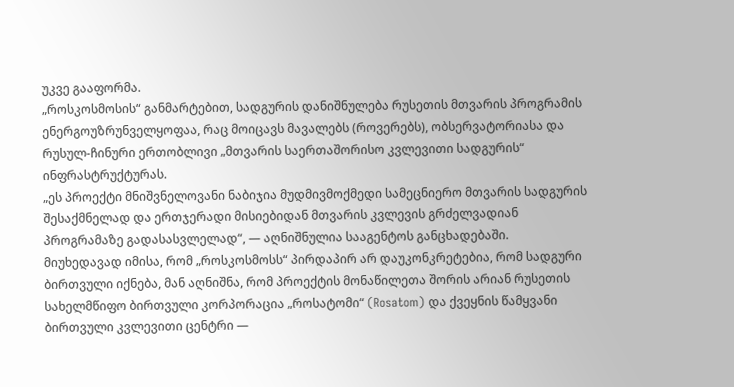უკვე გააფორმა.
„როსკოსმოსის“ განმარტებით, სადგურის დანიშნულება რუსეთის მთვარის პროგრამის ენერგოუზრუნველყოფაა, რაც მოიცავს მავალებს (როვერებს), ობსერვატორიასა და რუსულ-ჩინური ერთობლივი „მთვარის საერთაშორისო კვლევითი სადგურის“ ინფრასტრუქტურას.
„ეს პროექტი მნიშვნელოვანი ნაბიჯია მუდმივმოქმედი სამეცნიერო მთვარის სადგურის შესაქმნელად და ერთჯერადი მისიებიდან მთვარის კვლევის გრძელვადიან პროგრამაზე გადასასვლელად“, — აღნიშნულია სააგენტოს განცხადებაში.
მიუხედავად იმისა, რომ „როსკოსმოსს“ პირდაპირ არ დაუკონკრეტებია, რომ სადგური ბირთვული იქნება, მან აღნიშნა, რომ პროექტის მონაწილეთა შორის არიან რუსეთის სახელმწიფო ბირთვული კორპორაცია „როსატომი“ (Rosatom) და ქვეყნის წამყვანი ბირთვული კვლევითი ცენტრი —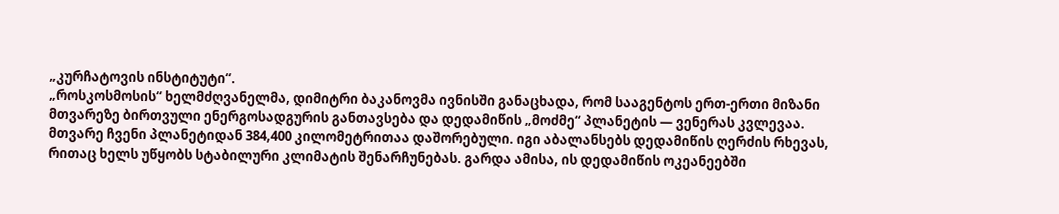„კურჩატოვის ინსტიტუტი“.
„როსკოსმოსის“ ხელმძღვანელმა, დიმიტრი ბაკანოვმა ივნისში განაცხადა, რომ სააგენტოს ერთ-ერთი მიზანი მთვარეზე ბირთვული ენერგოსადგურის განთავსება და დედამიწის „მოძმე“ პლანეტის — ვენერას კვლევაა.
მთვარე ჩვენი პლანეტიდან 384,400 კილომეტრითაა დაშორებული. იგი აბალანსებს დედამიწის ღერძის რხევას, რითაც ხელს უწყობს სტაბილური კლიმატის შენარჩუნებას. გარდა ამისა, ის დედამიწის ოკეანეებში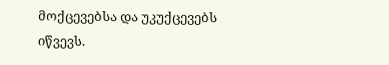მოქცევებსა და უკუქცევებს იწვევს.